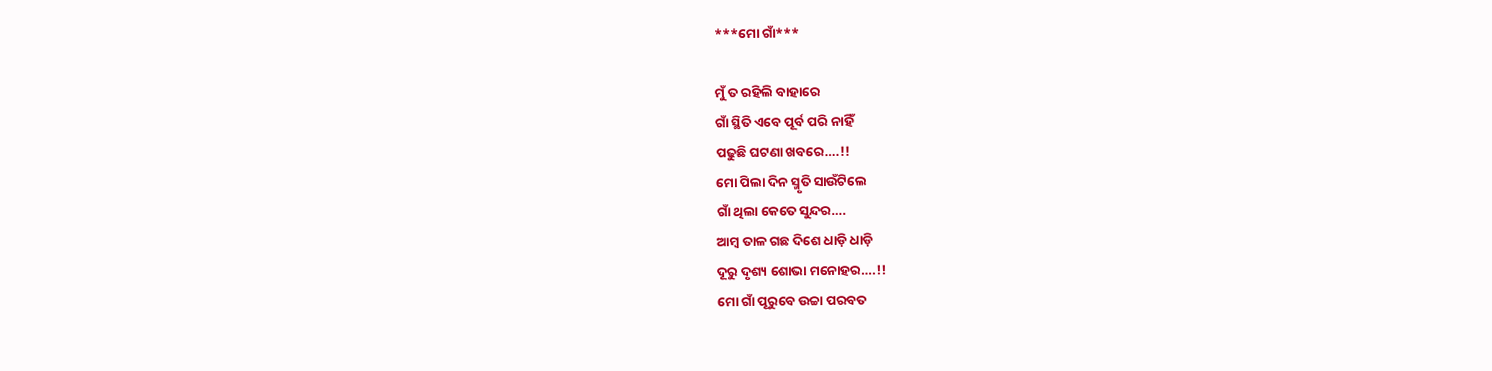***ମୋ ଗାଁ***

ମୁଁ ତ ରହିଲି ବାହାରେ
ଗାଁ ସ୍ଥିତି ଏବେ ପୂର୍ବ ପରି ନାହିଁ
ପଢୁଛି ଘଟଣା ଖବରେ….!!
ମୋ ପିଲା ଦିନ ସ୍ମୃତି ସାଉଁଟିଲେ
ଗାଁ ଥିଲା କେତେ ସୁନ୍ଦର….
ଆମ୍ବ ତାଳ ଗଛ ଦିଶେ ଧାଡ଼ି ଧାଡ଼ି
ଦୂରୁ ଦୃଶ୍ୟ ଶୋଭା ମନୋହର….!!
ମୋ ଗାଁ ପୂରୁବେ ଉଚ୍ଚା ପରବତ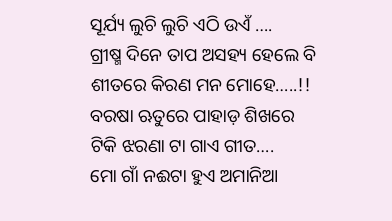ସୂର୍ଯ୍ୟ ଲୁଚି ଲୁଚି ଏଠି ଉଏଁ ….
ଗ୍ରୀଷ୍ମ ଦିନେ ତାପ ଅସହ୍ୟ ହେଲେ ବି
ଶୀତରେ କିରଣ ମନ ମୋହେ…..!!
ବରଷା ଋତୁରେ ପାହାଡ଼ ଶିଖରେ
ଟିକି ଝରଣା ଟା ଗାଏ ଗୀତ….
ମୋ ଗାଁ ନଈଟା ହୁଏ ଅମାନିଆ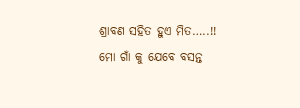ଶ୍ରାବଣ ସହିତ ହୁଏ ମିତ…..!!
ମୋ ଗାଁ କୁ ଯେବେ ବସନ୍ତ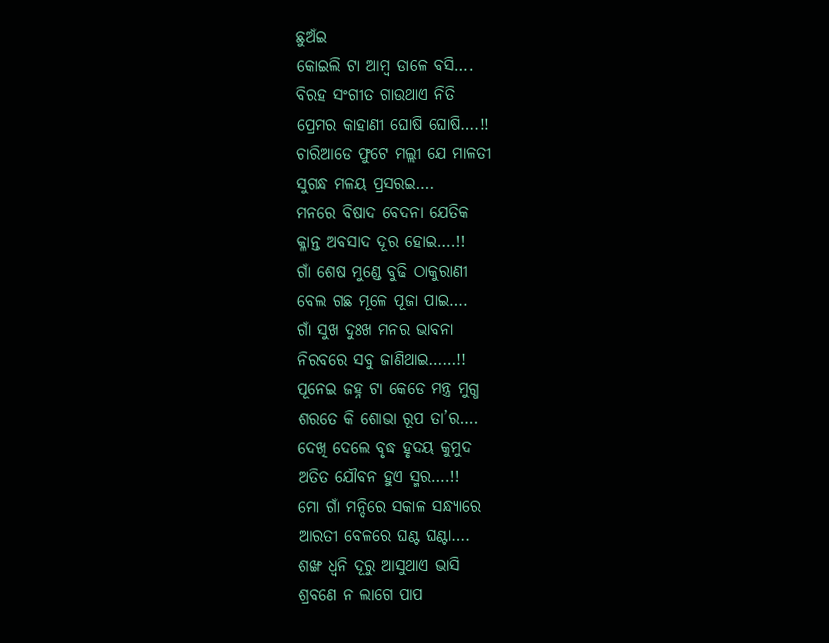ଛୁଅଁଇ
କୋଇଲି ଟା ଆମ୍ବ ଡାଳେ ବସି….
ବିରହ ସଂଗୀତ ଗାଉଥାଏ ନିତି
ପ୍ରେମର କାହାଣୀ ଘୋଷି ଘୋଷି….!!
ଚାରିଆଡେ ଫୁଟେ ମଲ୍ଲୀ ଯେ ମାଳତୀ
ସୁଗନ୍ଧ ମଳୟ ପ୍ରସରଇ….
ମନରେ ବିଷାଦ ବେଦନା ଯେତିକ
କ୍ଳାନ୍ତ ଅବସାଦ ଦୂର ହୋଇ….!!
ଗାଁ ଶେଷ ମୁଣ୍ଡେ ବୁଢି ଠାକୁରାଣୀ
ବେଲ ଗଛ ମୂଳେ ପୂଜା ପାଇ….
ଗାଁ ସୁଖ ଦୁଃଖ ମନର ଭାବନା
ନିରବରେ ସବୁ ଜାଣିଥାଇ……!!
ପୂନେଇ ଜହ୍ନ ଟା କେଡେ ମନ୍ତ୍ର ମୁଗ୍ଧ
ଶରତେ କି ଶୋଭା ରୂପ ତା’ର….
ଦେଖି ଦେଲେ ବୃଦ୍ଧ ହୃଦୟ କୁମୁଦ
ଅତିତ ଯୌବନ ହୁଏ ସ୍ମର….!!
ମୋ ଗାଁ ମନ୍ଦିରେ ସକାଳ ସନ୍ଧ୍ୟାରେ
ଆରତୀ ବେଳରେ ଘଣ୍ଟ ଘଣ୍ଟା….
ଶଙ୍ଖ ଧ୍ବନି ଦୂରୁ ଆସୁଥାଏ ଭାସି
ଶ୍ରବଣେ ନ ଲାଗେ ପାପ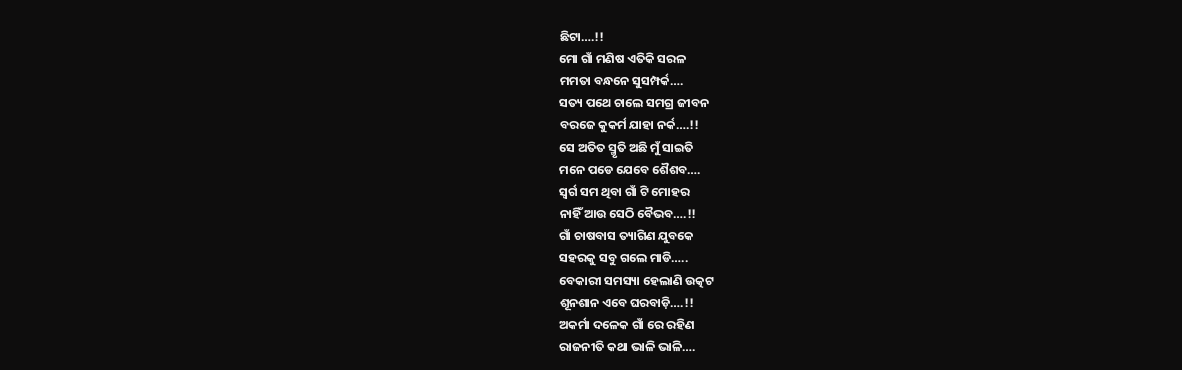ଛିଟା….!!
ମୋ ଗାଁ ମଣିଷ ଏତିକି ସରଳ
ମମତା ବନ୍ଧନେ ସୁସମ୍ପର୍କ….
ସତ୍ୟ ପଥେ ଚାଲେ ସମଗ୍ର ଜୀବନ
ବରଜେ କୁକର୍ମ ଯାହା ନର୍କ….!!
ସେ ଅତିତ ସ୍ମୃତି ଅଛି ମୁଁ ସାଇତି
ମନେ ପଡେ ଯେବେ ଶୈଶବ….
ସ୍ବର୍ଗ ସମ ଥିବା ଗାଁ ଟି ମୋହର
ନାହିଁ ଆଉ ସେଠି ବୈଭବ….!!
ଗାଁ ଚାଷବାସ ତ୍ୟାଗିଣ ଯୁବକେ
ସହରକୁ ସବୁ ଗଲେ ମାଡି…..
ବେକାରୀ ସମସ୍ୟା ହେଲାଣି ଉତ୍କଟ
ଶୂନଶାନ ଏବେ ଘରବାଡ଼ି….!!
ଅକର୍ମା ଦଳେକ ଗାଁ ରେ ରହିଣ
ରାଜନୀତି କଥା ଭାଳି ଭାଳି….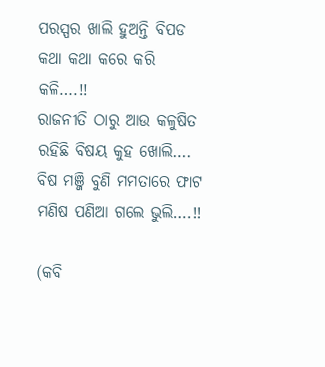ପରସ୍ପର ଖାଲି ହୁଅନ୍ତି ବିପଡ
କଥା କଥା କରେ କରି କଳି….!!
ରାଜନୀତି ଠାରୁ ଆଉ କଳୁଷିତ
ରହିଛି ବିଷୟ କୁହ ଖୋଲି….
ବିଷ ମଞ୍ଜି ବୁଣି ମମତାରେ ଫାଟ
ମଣିଷ ପଣିଆ ଗଲେ ଭୁଲି….!!

(କବି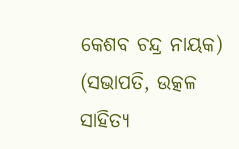କେଶବ ଚନ୍ଦ୍ର ନାୟକ)
(ସଭାପତି, ଉତ୍କଳ ସାହିତ୍ୟ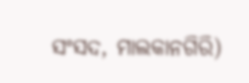ସଂସଦ, ମାଲକାନଗିରି)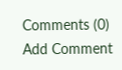Comments (0)
Add Comment